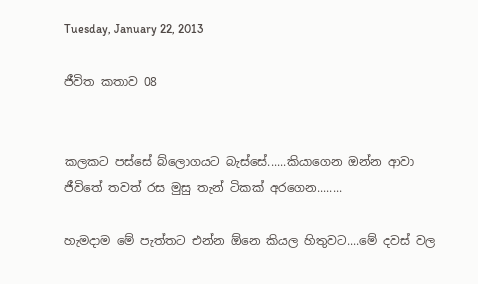Tuesday, January 22, 2013

ජීවිත කතාව 08


කලකට පස්සේ බ්ලොගයට බැස්සේ......කියාගෙන ඔන්න ආවා ජීවිතේ තවත් රස මුසු තැන් ටිකක් අරගෙන........

හැමදාම මේ පැත්තට එන්න ඕනෙ කියල හිතුවට....මේ දවස් වල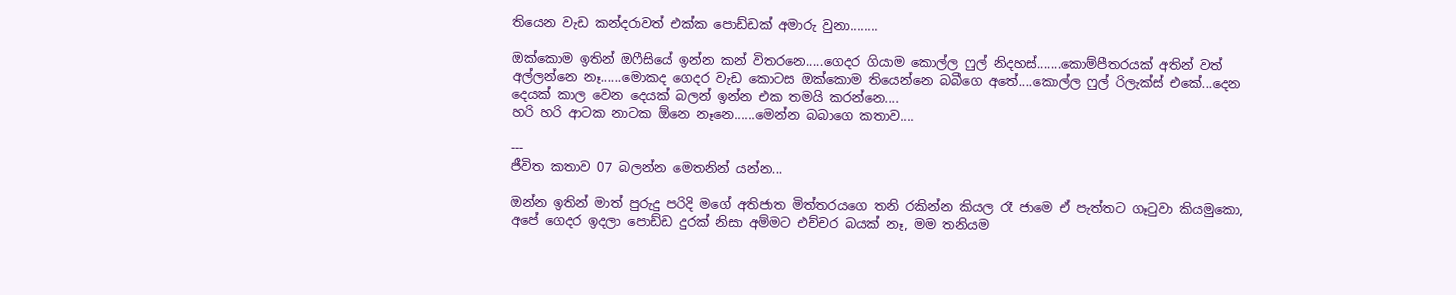තියෙන වැඩ කන්දරාවත් එක්ක පොඩ්ඩක් අමාරු වුනා........

ඔක්කොම ඉතින් ඔෆීසියේ ඉන්න කන් විතරනෙ.....ගෙදර ගියාම කොල්ල ෆුල් නිදහස්.......කොම්පීතරයක් අතින් වත් අල්ලන්නෙ නෑ......මොකද ගෙදර වැඩ කොටස ඔක්කොම තියෙන්නෙ බබීගෙ අතේ....කොල්ල ෆුල් රිලැක්ස් එකේ...දෙන දෙයක් කාල වෙන දෙයක් බලන් ඉන්න එක තමයි කරන්නෙ....
හරි හරි ආටක නාටක ඕනෙ නෑනෙ......මෙන්න බබාගෙ කතාව....

---
ජීවිත කතාව 07 බලන්න මෙතනින් යන්න...

ඔන්න ඉතින් මාත් පුරුදු පරිදි මගේ අතිජාත මිත්තරයගෙ තනි රකින්න කියල රෑ ජාමෙ ඒ පැත්තට ගෑටුවා කියමුකො,
අපේ ගෙදර ඉදලා පොඩ්ඩ දුරක් නිසා අම්මට එච්චර බයක් නෑ, මම තනියම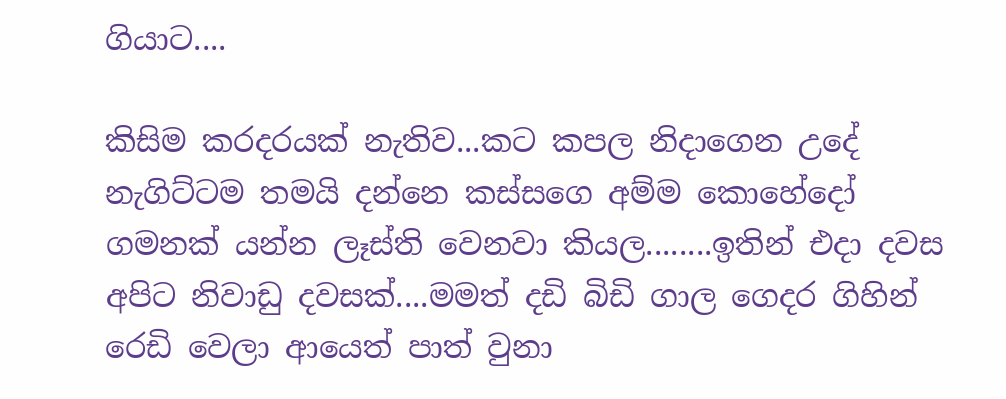ගියාට....

කිසිම කරදරයක් නැතිව...කට කපල නිදාගෙන උදේ නැගිට්ටම තමයි දන්නෙ කස්සගෙ අම්ම කොහේදෝ ගමනක් යන්න ලෑස්ති වෙනවා කියල........ඉතින් එදා දවස අපිට නිවාඩු දවසක්....මමත් දඩි බිඩි ගාල ගෙදර ගිහින් රෙඩි වෙලා ආයෙත් පාත් වුනා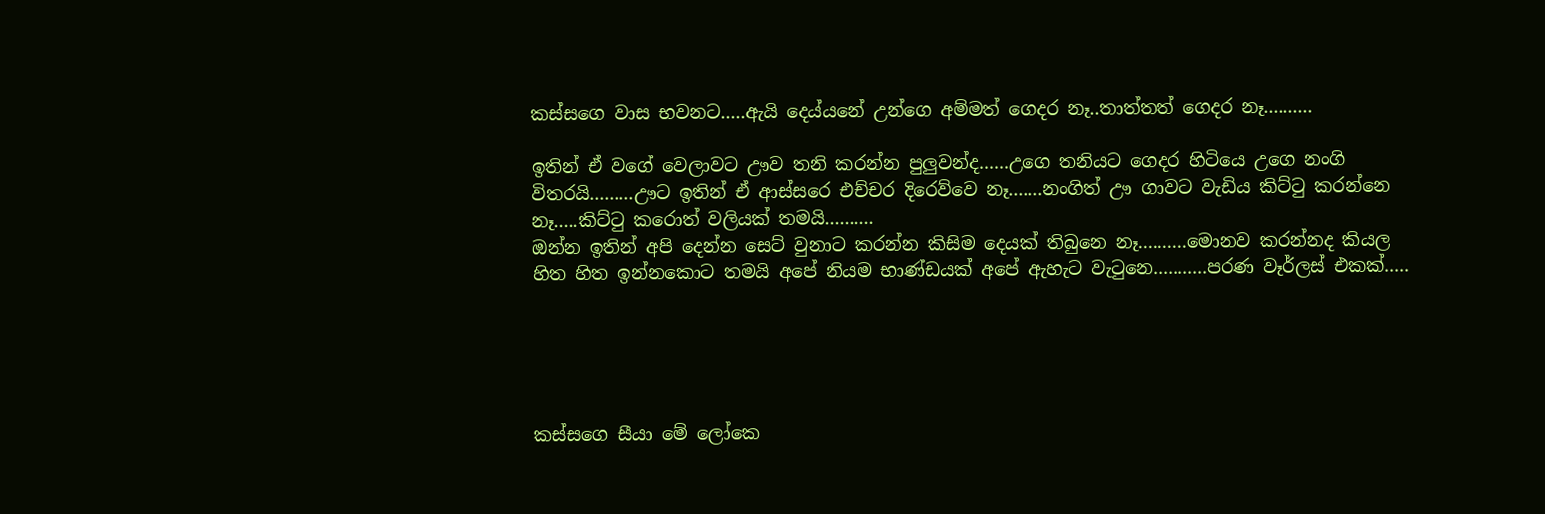කස්සගෙ වාස භවනට.....ඇයි දෙය්යනේ උන්ගෙ අම්මත් ගෙදර නෑ..තාත්තත් ගෙදර නෑ..........

ඉතින් ඒ වගේ වෙලාවට ඌව තනි කරන්න පුලුවන්ද......උගෙ තනියට ගෙදර හිටියෙ උගෙ නංගි විතරයි.........ඌට ඉතින් ඒ ආස්සරෙ එච්චර දිරෙව්වෙ නෑ.......නංගිත් ඌ ගාවට වැඩිය කිට්ටු කරන්නෙ නෑ.....කිට්ටු කරොත් වලියක් තමයි..........
ඔන්න ඉතින් අපි දෙන්න සෙට් වුනාට කරන්න කිසිම දෙයක් තිබුනෙ නෑ..........මොනව කරන්නද කියල හිත හිත ඉන්නකොට තමයි අපේ නියම භාණ්ඩයක් අපේ ඇහැට වැටුනෙ...........පරණ වෑර්ලස් එකක්.....





කස්සගෙ සීයා මේ ලෝකෙ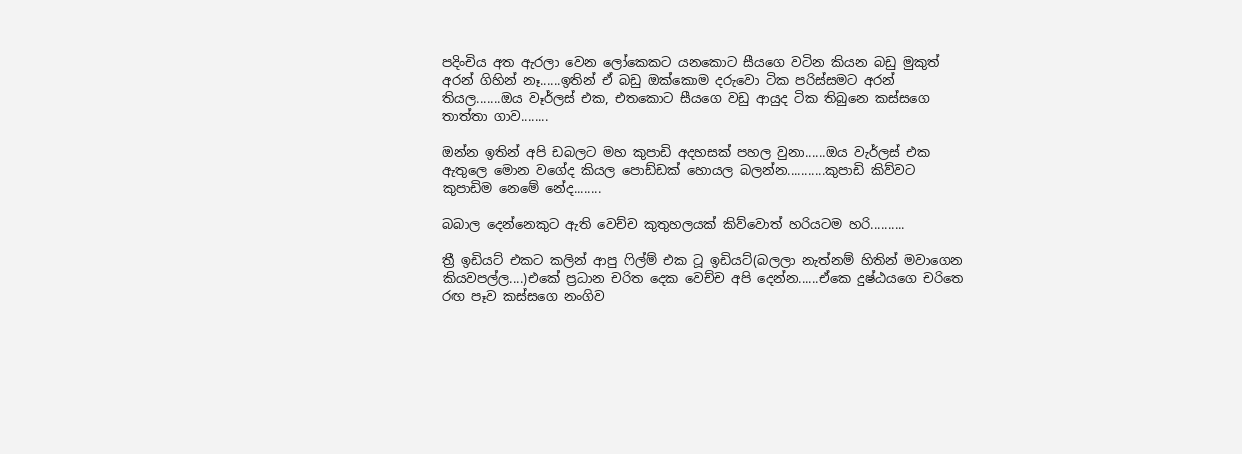පදිංචිය අත ඇරලා වෙන ලෝකෙකට යනකොට සීයගෙ වටින කියන බඩු මුකුත් අරන් ගිහින් නෑ......ඉතින් ඒ බඩු ඔක්කොම දරුවො ටික පරිස්සමට අරන් තියල.......ඔය වෑර්ලස් එක, එතකොට සීයගෙ වඩු ආයුද ටික තිබුනෙ කස්සගෙ තාත්තා ගාව........

ඔන්න ඉතින් අපි ඩබලට මහ කුපාඩි අදහසක් පහල වුනා......ඔය වැර්ලස් එක ඇතුලෙ මොන වගේද කියල පොඩ්ඩක් හොයල බලන්න...........කුපාඩි කිව්වට කුපාඩිම නෙමේ නේද........

බබාල දෙන්නෙකුට ඇති වෙච්ච කුතුහලයක් කිව්වොත් හරියටම හරි..........

ත්‍රී ඉඩියට් එකට කලින් ආපු ෆිල්ම් එක ටූ ඉඩියට්(බලලා නැත්නම් හිතින් මවාගෙන කියවපල්ල....)එකේ ප්‍රධාන චරිත දෙක වෙච්ච අපි දෙන්න......ඒකෙ දුෂ්ඨයගෙ චරිතෙ රඟ පෑව කස්සගෙ නංගිව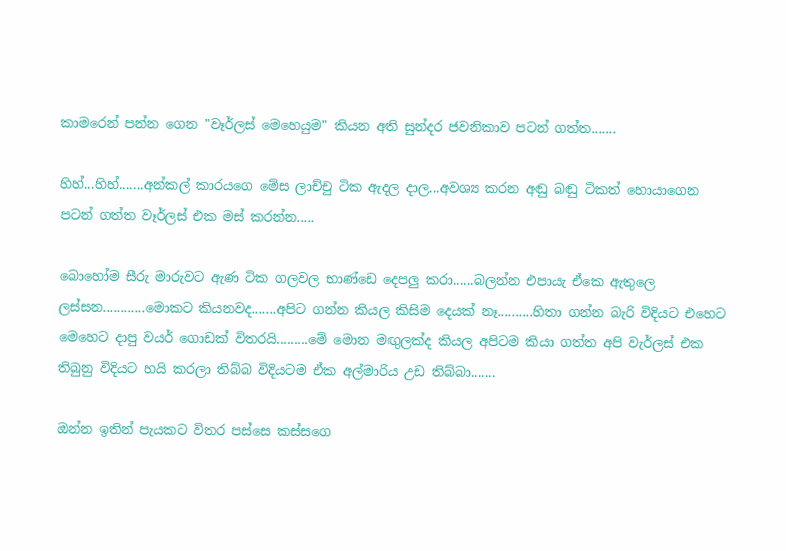කාමරෙන් පන්න ගෙන "වෑර්ලස් මෙහෙයුම" කියන අති සුන්දර ජවනිකාව පටන් ගත්ත.......

හිහ්...හිහ්.......අන්කල් කාරයගෙ මේස ලාච්චු ටික ඇදල දාල...අවශ්‍ය කරන අඬු බඬු ටිකත් හොයාගෙන පටන් ගත්ත වෑර්ලස් එක මස් කරන්න.....

බොහෝම සීරු මාරුවට ඇණ ටික ගලවල භාණ්ඩෙ දෙපලු කරා......බලන්න එපායැ ඒකෙ ඇතුලෙ ලස්සන............මොකට කියනවද.......අපිට ගන්න කියල කිසිම දෙයක් නෑ..........හිතා ගන්න බැරි විදියට එහෙට මෙහෙට දාපු වයර් ගොඩක් විතරයි.........මේ මොන මඟුලක්ද කියල අපිටම කියා ගත්ත අපි වැර්ලස් එක තිබුනු විදියට හයි කරලා තිබ්බ විදියටම ඒක අල්මාරිය උඩ තිබ්බා.......

ඔන්න ඉතින් පැයකට විතර පස්සෙ කස්සගෙ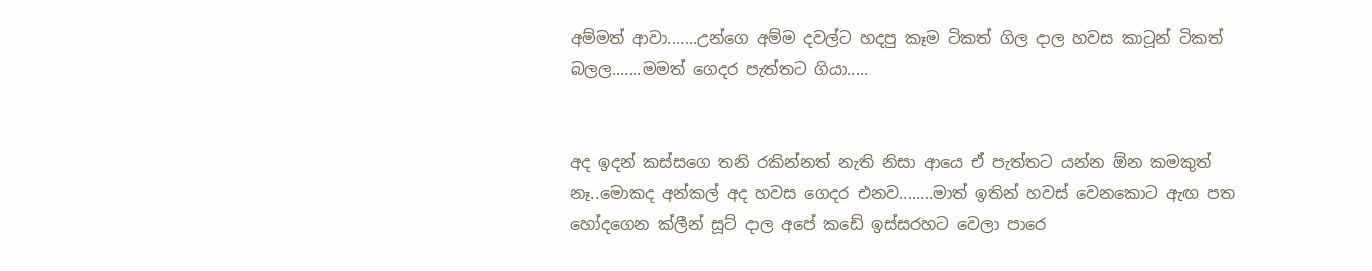අම්මත් ආවා.......උන්ගෙ අම්ම දවල්ට හදපු කෑම ටිකත් ගිල දාල හවස කාටූන් ටිකත් බලල.......මමත් ගෙදර පැත්තට ගියා.....


අද ඉදන් කස්සගෙ තනි රකින්නත් නැති නිසා ආයෙ ඒ පැත්තට යන්න ඕන කමකුත් නෑ..මොකද අන්කල් අද හවස ගෙදර එනව........මාත් ඉතින් හවස් වෙනකොට ඇඟ පත හෝදගෙන ක්ලීන් සූට් දාල අපේ කඩේ ඉස්සරහට වෙලා පාරෙ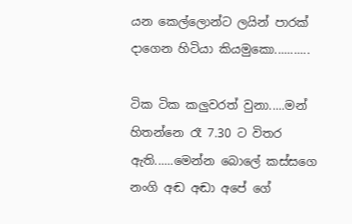යන කෙල්ලොන්ට ලයින් පාරක් දාගෙන හිටියා කියමුකො...........

ටික ටික කලුවරත් වුනා.....මන් හිතන්නෙ රෑ 7.30 ට විතර ඇති......මෙන්න බොලේ කස්සගෙ නංගි අඬ අඬා අපේ ගේ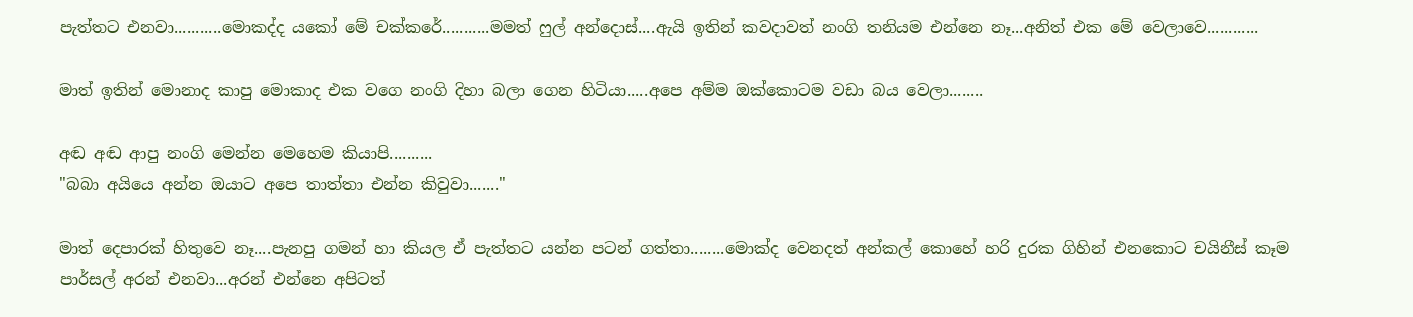පැත්තට එනවා...........මොකද්ද යකෝ මේ චක්කරේ...........මමත් ෆුල් අන්දොස්....ඇයි ඉතින් කවදාවත් නංගි තනියම එන්නෙ නෑ...අනිත් එක මේ වෙලාවෙ............

මාත් ඉතින් මොනාද කාපු මොකාද එක වගෙ නංගි දිහා බලා ගෙන හිටියා.....අපෙ අම්ම ඔක්කොටම වඩා බය වෙලා........

අඬ අඬ ආපු නංගි මෙන්න මෙහෙම කියාපි..........
"බබා අයියෙ අන්න ඔයාට අපෙ තාත්තා එන්න කිවුවා......."

මාත් දෙපාරක් හිතුවෙ නෑ....පැනපු ගමන් හා කියල ඒ පැත්තට යන්න පටන් ගත්තා........මොක්ද වෙනදත් අන්කල් කොහේ හරි දුරක ගිහින් එනකොට චයිනීස් කෑම පාර්සල් අරන් එනවා...අරන් එන්නෙ අපිටත්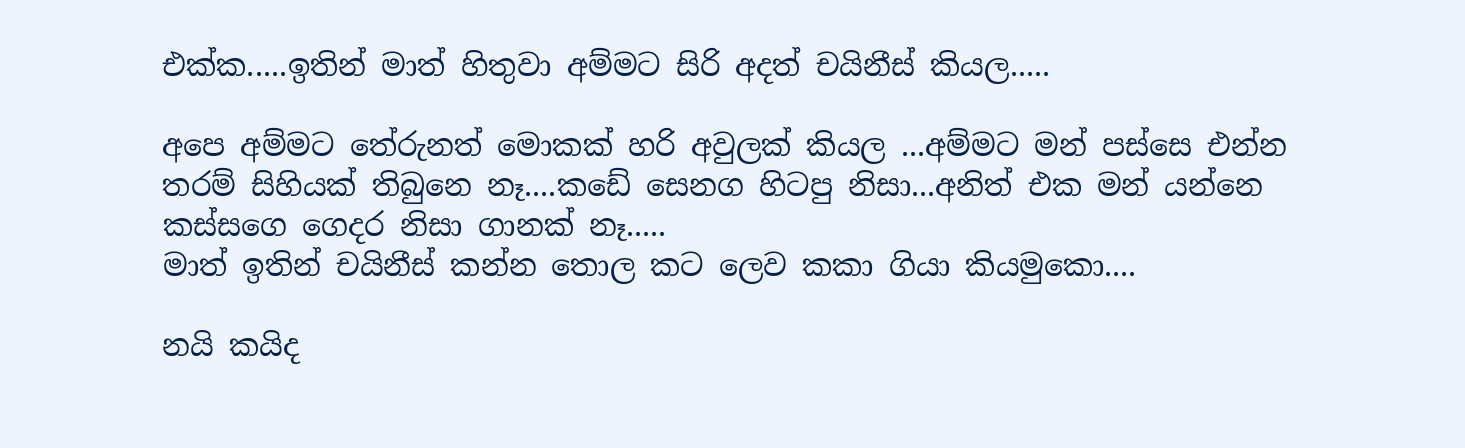එක්ක.....ඉතින් මාත් හිතුවා අම්මට සිරි අදත් චයිනීස් කියල.....

අපෙ අම්මට තේරුනත් මොකක් හරි අවුලක් කියල ...අම්මට මන් පස්සෙ එන්න තරම් සිහියක් තිබුනෙ නෑ....කඩේ සෙනග හිටපු නිසා...අනිත් එක මන් යන්නෙ කස්සගෙ ගෙදර නිසා ගානක් නෑ.....
මාත් ඉතින් චයිනීස් කන්න තොල කට ලෙව කකා ගියා කියමුකො....

නයි කයිද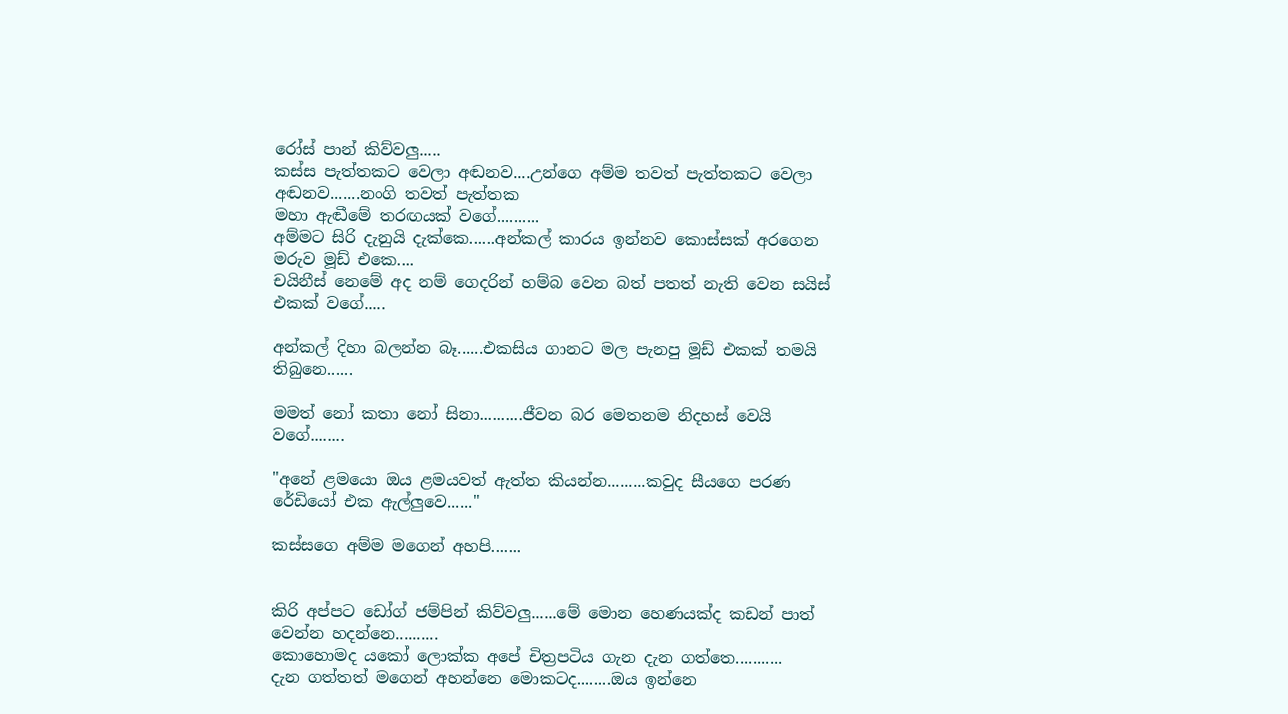රෝස් පාන් කිව්වලු.....
කස්ස පැත්තකට වෙලා අඬනව....උන්ගෙ අම්ම තවත් පැත්තකට වෙලා අඬනව.......නංගි තවත් පැත්තක
මහා ඇඬීමේ තරඟයක් වගේ..........
අම්මට සිරි දැනුයි දැක්කෙ......අන්කල් කාරය ඉන්නව කොස්සක් අරගෙන මරුව මූඩ් එකෙ....
චයිනීස් නෙමේ අද නම් ගෙදරින් හම්බ වෙන බත් පතත් නැති වෙන සයිස් එකක් වගේ.....

අන්කල් දිහා බලන්න බෑ......එකසිය ගානට මල පැනපු මූඩ් එකක් තමයි තිබුනෙ......

මමත් නෝ කතා නෝ සිනා..........ජීවන බර මෙතනම නිදහස් වෙයි වගේ........

"අනේ ළමයො ඔය ළමයවත් ඇත්ත කියන්න.........කවුද සීයගෙ පරණ රේඩියෝ එක ඇල්ලුවෙ......"

කස්සගෙ අම්ම මගෙන් අහපි.......


කිරි අප්පට ඩෝග් ජම්පින් කිව්වලු......මේ මොන හෙණයක්ද කඩන් පාත් වෙන්න හදන්නෙ..........
කොහොමද යකෝ ලොක්ක අපේ චිත්‍රපටිය ගැන දැන ගත්තෙ...........
දැන ගත්තත් මගෙන් අහන්නෙ මොකටද........ඔය ඉන්නෙ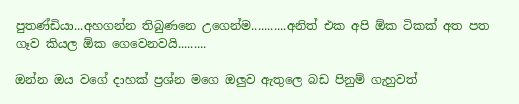පුතණ්ඩියා...අහගන්න තිබුණනෙ උගෙන්ම...........අනිත් එක අපි ඕක ටිකක් අත පත ගෑව කියල ඕක ගෙවෙනවයි.........

ඔන්න ඔය වගේ දාහක් ප්‍රශ්න මගෙ ඔලුව ඇතුලෙ බඩ පිනුම් ගැහුවත්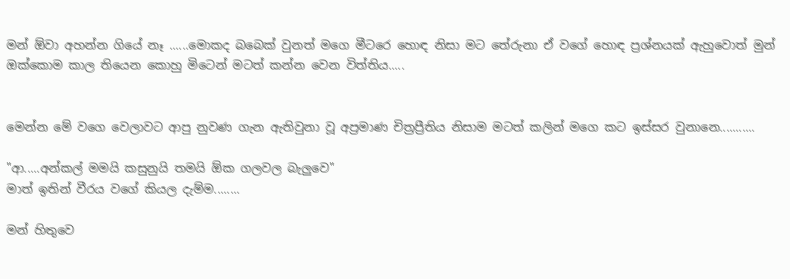මන් ඕවා අහන්න ගියේ නෑ ......මොකද බබෙක් වුනත් මගෙ මීටරෙ හොඳ නිසා මට තේරුනා ඒ වගේ හොඳ ප්‍රශ්නයක් ඇහුවොත් මුන් ඔක්කොම කාල තියෙන කොහු මිටෙන් මටත් කන්න වෙන විත්තිය.....


මෙන්න මේ වගෙ වෙලාවට ආපු නුවණ ගැන ඇතිවුනා වූ අප්‍රමාණ චිත්‍රප්‍රීතිය නිසාම මටත් කලින් මගෙ කට ඉස්සර වුනානෙ...........

"ආ.....අන්කල් මමයි කසුනුයි තමයි ඕක ගලවල බැලුවෙ"
මාත් ඉතින් වීරය වගේ කියල දැම්ම........

මන් හිතුවෙ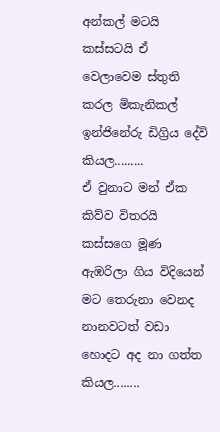අන්කල් මටයි කස්සටයි ඒ වෙලාවෙම ස්තුති කරල මිකැනිකල් ඉන්ජිනේරු ඩිග්‍රිය දේවි කියල.........
ඒ වුනාට මන් ඒක කිව්ව විතරයි කස්සගෙ මූණ ඇඹරිලා ගිය විදියෙන් මට තෙරුනා වෙනද නානවටත් වඩා හොදට අද නා ගත්ත කියල........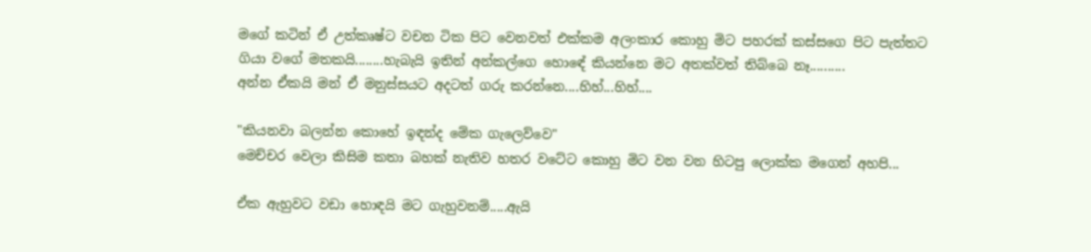මගේ කටින් ඒ උත්කෘෂ්ට වචන ටික පිට වෙනවත් එක්කම අලංකාර කොහු මිට පහරක් කස්සගෙ පිට පැත්තට ගියා වගේ මතකයි........හැබැයි ඉතින් අන්කල්ගෙ හොඳේ කියන්නෙ මට අතක්වත් තිබ්බෙ නෑ..........
අන්න ඒකයි මන් ඒ මනුස්සයට අදටත් ගරු කරන්නෙ....හිහ්...හිහ්....

"කියනවා බලන්න කොහේ ඉඳන්ද මේක ගැලෙව්වෙ"
මෙච්චර වෙලා කිසිම කතා බහක් නැතිව හතර වටේට කොහු මිට වන වන හිටපු ලොක්ක මගෙන් අහපි...

ඒක ඇහුවට වඩා හොඳයි මට ගැහුවනම්.....ඇයි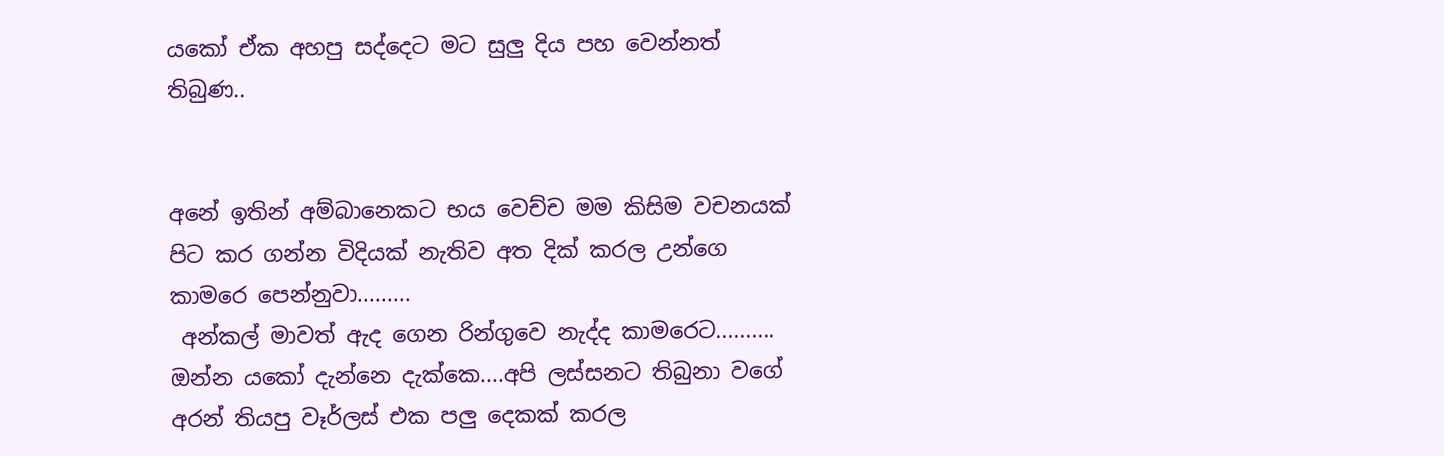යකෝ ඒක අහපු සද්දෙට මට සුලු දිය පහ වෙන්නත් තිබුණ..


අනේ ඉතින් අම්බානෙකට භය වෙච්ච මම කිසිම වචනයක් පිට කර ගන්න විදියක් නැතිව අත දික් කරල උන්ගෙ කාමරෙ පෙන්නුවා.........
 අන්කල් මාවත් ඇද ගෙන රින්ගුවෙ නැද්ද කාමරෙට..........
ඔන්න යකෝ දැන්නෙ දැක්කෙ....අපි ලස්සනට තිබුනා වගේ අරන් තියපු වෑර්ලස් එක පලු දෙකක් කරල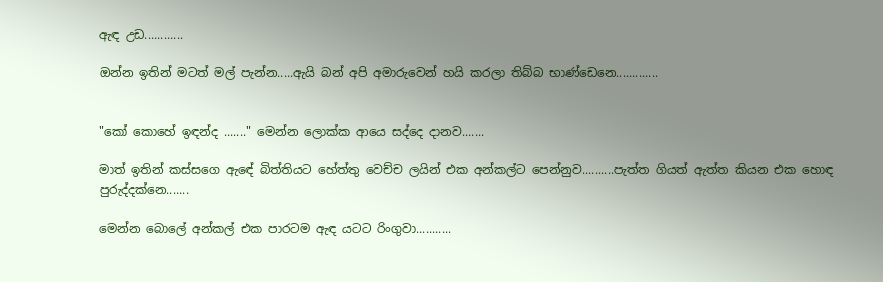ඇඳ උඩ............

ඔන්න ඉතින් මටත් මල් පැන්න.....ඇයි බන් අපි අමාරුවෙන් හයි කරලා තිබ්බ භාණ්ඩෙනෙ.............


"කෝ කොහේ ඉඳන්ද ......." මෙන්න ලොක්ක ආයෙ සද්දෙ දානව.......

මාත් ඉතින් කස්සගෙ ඇඳේ බිත්තියට හේත්තු වෙච්ච ලයින් එක අන්කල්ට පෙන්නුව..........පැත්ත ගියත් ඇත්ත කියන එක හොඳ පුරුද්දක්නෙ.......

මෙන්න බොලේ අන්කල් එක පාරටම ඇඳ යටට රිංගුවා...........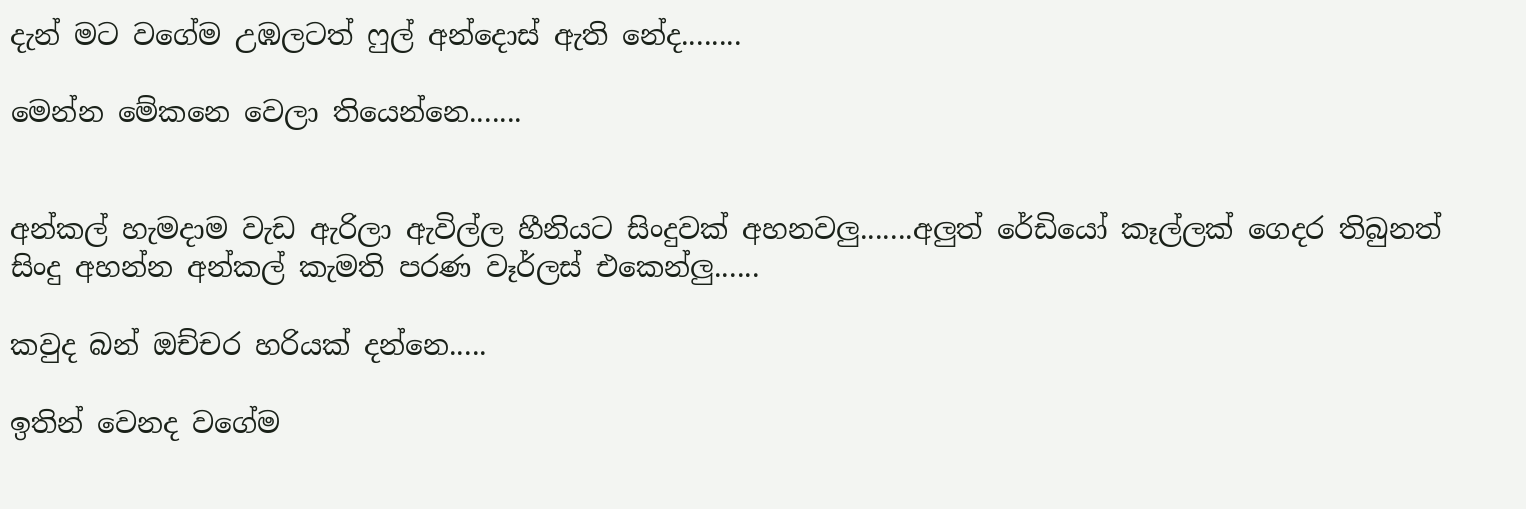දැන් මට වගේම උඹලටත් ෆුල් අන්දොස් ඇති නේද........

මෙන්න මේකනෙ වෙලා තියෙන්නෙ.......


අන්කල් හැමදාම වැඩ ඇරිලා ඇවිල්ල හීනියට සිංදුවක් අහනවලු.......අලුත් රේඩියෝ කෑල්ලක් ගෙදර තිබුනත් සිංදු අහන්න අන්කල් කැමති පරණ වෑර්ලස් එකෙන්ලු......

කවුද බන් ඔච්චර හරියක් දන්නෙ.....

ඉතින් වෙනද වගේම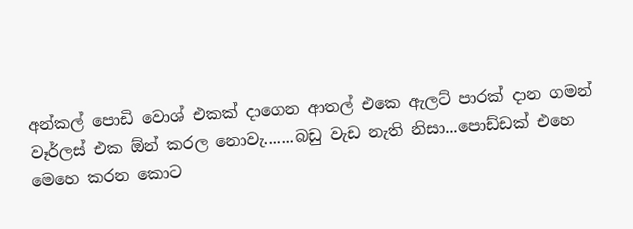අන්කල් පොඩි වොශ් එකක් දාගෙන ආතල් එකෙ ඇලට් පාරක් දාන ගමන්  වෑර්ලස් එක ඕන් කරල නොවැ.......බඩු වැඩ නැති නිසා...පොඩ්ඩක් එහෙ මෙහෙ කරන කොට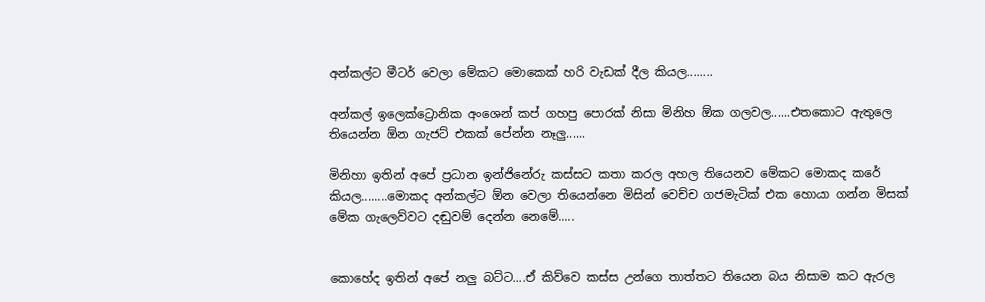අන්කල්ට මීටර් වෙලා මේකට මොකෙක් හරි වැඩක් දීල කියල........

අන්කල් ඉලෙක්ට්‍රොනික අංශෙන් කප් ගහපු පොරක් නිසා මිනිහ ඕක ගලවල......එතකොට ඇතුලෙ තියෙන්න ඕන ගැජට් එකක් පේන්න නෑලු......

මිනිහා ඉතින් අපේ ප්‍රධාන ඉන්ජිනේරු කස්සට කතා කරල අහල තියෙනව මේකට මොකද කරේ කියල........මොකද අන්කල්ට ඕන වෙලා තියෙන්නෙ මිසින් වෙච්ච ගජමැටික් එක හොයා ගන්න මිසක් මේක ගැලෙව්වට දඬුවම් දෙන්න නෙමේ.....


කොහේද ඉතින් අපේ නලු බට්ට....ඒ කිව්වෙ කස්ස උන්ගෙ තාත්තට තියෙන බය නිසාම කට ඇරල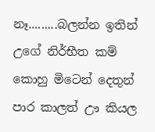නෑ.........බලන්න ඉතින් උගේ නිර්භීත කම් කොහු මිටෙන් දෙතුන් පාර කාලත් ඌ කියල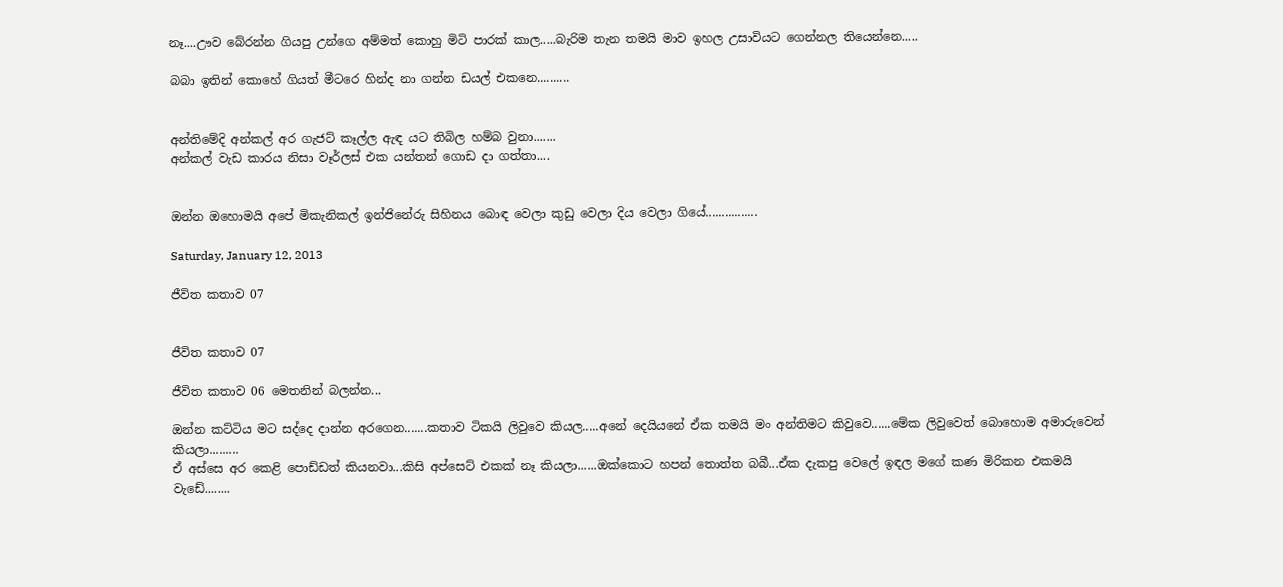නෑ....ඌව බේරන්න ගියපු උන්ගෙ අම්මත් කොහු මිටි පාරක් කාල.....බැරිම තැන තමයි මාව ඉහල උසාවියට ගෙන්නල තියෙන්නෙ.....

බබා ඉතින් කොහේ ගියත් මීටරෙ හින්ද නා ගන්න ඩයල් එකනෙ..........


අන්තිමේදි අන්කල් අර ගැජට් කෑල්ල ඇඳ යට තිබිල හම්බ වුනා.......
අන්කල් වැඩ කාරය නිසා වෑර්ලස් එක යන්තන් ගොඩ දා ගත්තා....


ඔන්න ඔහොමයි අපේ මිකැනිකල් ඉන්ජිනේරු සිහිනය බොඳ වෙලා කුඩු වෙලා දිය වෙලා ගියේ................

Saturday, January 12, 2013

ජීවිත කතාව 07


ජීවිත කතාව 07

ජීවිත කතාව 06 මෙතනින් බලන්න...

ඔන්න කට්ටිය මට සද්දෙ දාන්න අරගෙන.......කතාව ටිකයි ලිවුවෙ කියල.....අනේ දෙයියනේ ඒක තමයි මං අන්තිමට කිවුවෙ......මේක ලිවුවෙත් බොහොම අමාරුවෙන් කියලා.........
ඒ අස්සෙ අර කෙළි පොඩ්ඩත් කියනවා...කිසි අප්සෙට් එකක් නෑ කියලා......ඔක්කොට හපන් තොත්ත බබී...ඒක දැකපු වෙලේ ඉඳල මගේ කණ මිරිකන එකමයි වැඩේ........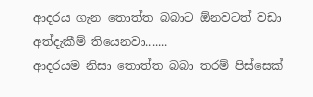ආදරය ගැන තොත්ත බබාට ඕනවටත් වඩා අත්දැකීම් තියෙනවා.......
ආදරයම නිසා තොත්ත බබා තරම් පිස්සෙක්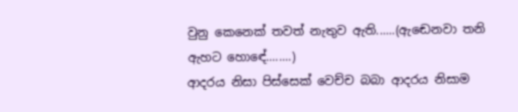වුනු කෙනෙක් තවත් නැතුව ඇති......(ඇඬෙනවා තනි ඇහට හොඳේ........)
ආදරය නිසා පිස්සෙක් වෙච්ච බබා ආදරය නිසාම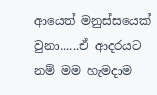ආයෙත් මනුස්සයෙක් වුනා......ඒ ආදරයට නම් මම හැමදාම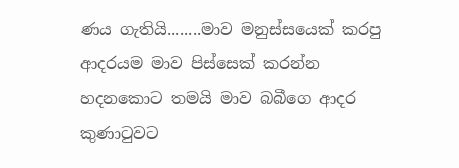ණය ගැතියි........මාව මනුස්සයෙක් කරපු ආදරයම මාව පිස්සෙක් කරන්න හදනකොට තමයි මාව බබීගෙ ආදර  කුණාටුවට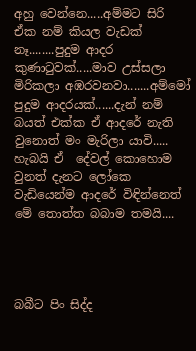අහු වෙන්නෙ.....අම්මට සිරි ඒක නම් කියල වැඩක් නෑ........පුදුම ආදර කුණාටුවක්.....මාව උස්සලා මිරිකලා අඹරවනවා.......අම්මෝ පුදුම ආදරයක්......දැන් නම් බයත් එක්ක ඒ ආදරේ නැති වුනොත් මං මැරිලා යාවි.....
හැබයි ඒ  දේවල් කොහොම වුනත් දැනට ලෝකෙ වැඩියෙන්ම ආදරේ විඳින්නෙත් මේ තොත්ත බබාම තමයි....




බබීට පිං සිද්ද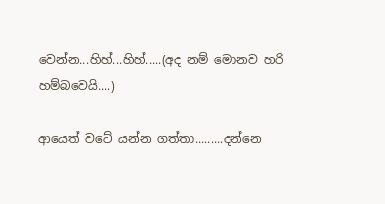වෙන්න...හිහ්...හිහ්.....(අද නම් මොනව හරි හම්බවෙයි....)

ආයෙත් වටේ යන්න ගත්තා.........දන්නෙ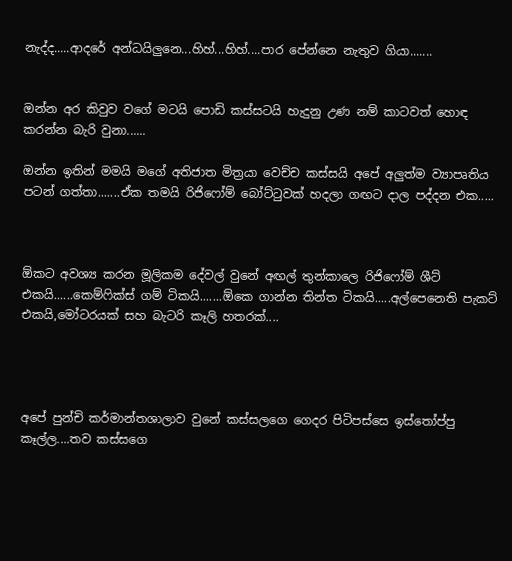නැද්ද.....ආදරේ අන්ධයිලුනෙ...හිහ්...හිහ්....පාර පේන්නෙ නැතුව ගියා.......


ඔන්න අර කිවුව වගේ මටයි පොඩි කස්සටයි හැදුනු උණ නම් කාටවත් හොඳ කරන්න බැරි වුනා......

ඔන්න ඉතින් මමයි මගේ අතිජාත මිත්‍රයා වෙච්ච කස්සයි අපේ අලුත්ම ව්‍යාපෘතිය පටන් ගත්තා.......ඒක තමයි රිජිෆෝම් බෝට්ටුවක් හදලා ගඟට දාල පද්දන එක.....



ඕකට අවශ්‍ය කරන මූලිකම දේවල් වුනේ අඟල් තුන්කාලෙ රිජිෆෝම් ශීට් එකයි......කෙම්ෆික්ස් ගම් ටිකයි.......ඕකෙ ගාන්න තින්ත ටිකයි.....අල්පෙනෙති පැකට් එකයි,මෝටරයක් සහ බැටරි කෑලි හතරක්....




අපේ පුන්චි කර්මාන්තශාලාව වුනේ කස්සලගෙ ගෙදර පිටිපස්සෙ ඉස්තෝප්පු කෑල්ල....තව කස්සගෙ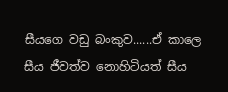සීයගෙ වඩු බංකුව......ඒ කාලෙ සීය ජීවත්ව නොහිටියත් සීය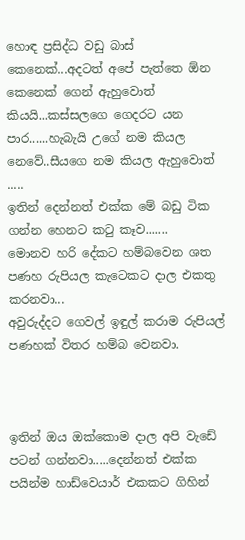හොඳ ප්‍රසිද්ධ වඩු බාස් කෙනෙක්...අදටත් අපේ පැත්තෙ ඕන කෙනෙක් ගෙන් ඇහුවොත් කියයි...කස්සලගෙ ගෙදරට යන පාර......හැබැයි උගේ නම කියල නෙවේ..සීයගෙ නම කියල ඇහුවොත් .....
ඉතින් දෙන්නත් එක්ක මේ බඩු ටික ගන්න හෙනට කටු කෑව.......
මොනව හරි දේකට හම්බවෙන ශත පණහ රුපියල කැටෙකට දාල එකතු කරනවා...
අවුරුද්දට ගෙවල් ඉඳුල් කරාම රුපියල් පණහක් විතර හම්බ වෙනවා.



ඉතින් ඔය ඔක්කොම දාල අපි වැඩේ පටන් ගන්නවා.....දෙන්නත් එක්ක පයින්ම හාඩ්වෙයාර් එකකට ගිහින්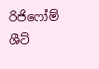රිජිෆෝම් ශීට්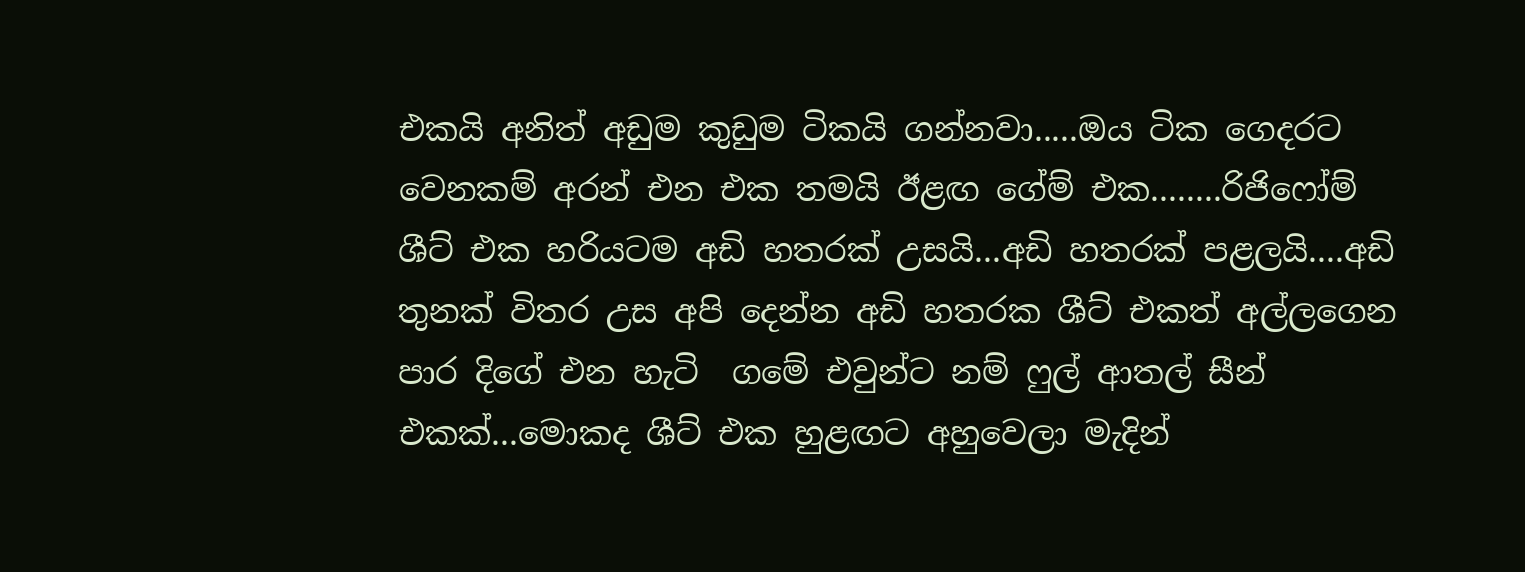එකයි අනිත් අඩුම කුඩුම ටිකයි ගන්නවා.....ඔය ටික ගෙදරට වෙනකම් අරන් එන එක තමයි ඊළඟ ගේම් එක........රිජිෆෝම් ශීට් එක හරියටම අඩි හතරක් උසයි...අඩි හතරක් පළලයි....අඩි  තුනක් විතර උස අපි දෙන්න අඩි හතරක ශීට් එකත් අල්ලගෙන පාර දිගේ එන හැටි  ගමේ එවුන්ට නම් ෆුල් ආතල් සීන් එකක්...මොකද ශීට් එක හුළඟට අහුවෙලා මැදින්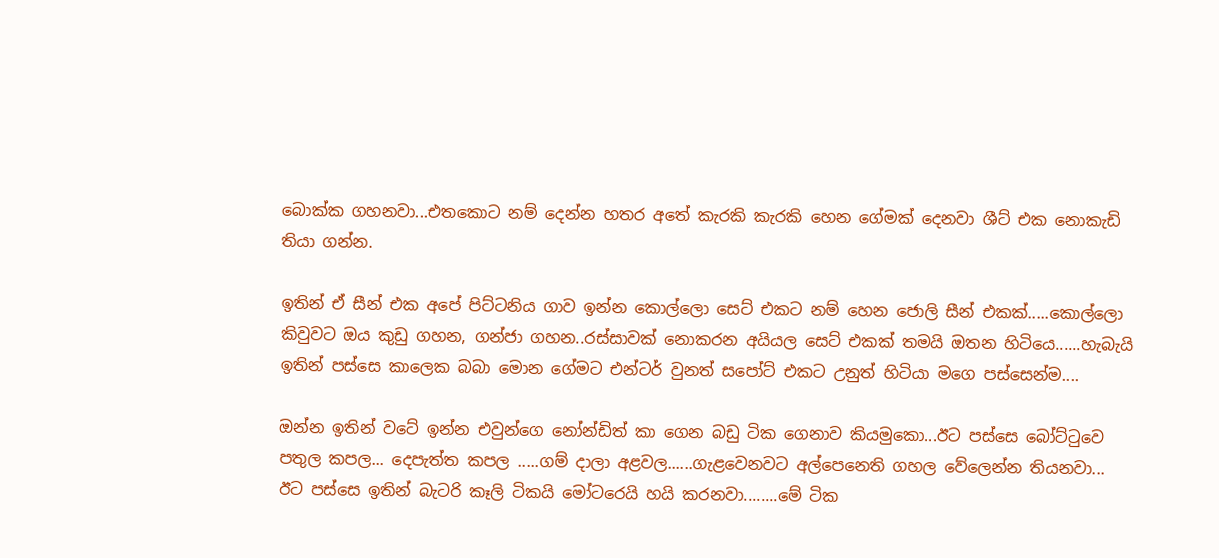බොක්ක ගහනවා...එතකොට නම් දෙන්න හතර අතේ කැරකි කැරකි හෙන ගේමක් දෙනවා ශීට් එක නොකැඩි තියා ගන්න.

ඉතින් ඒ සීන් එක අපේ පිට්ටනිය ගාව ඉන්න කොල්ලො සෙට් එකට නම් හෙන ජොලි සීන් එකක්.....කොල්ලො කිවුවට ඔය කුඩු ගහන, ගන්ජා ගහන..රස්සාවක් නොකරන අයියල සෙට් එකක් තමයි ඔතන හිටියෙ......හැබැයි ඉතින් පස්සෙ කාලෙක බබා මොන ගේමට එන්ටර් වුනත් සපෝට් එකට උනුත් හිටියා මගෙ පස්සෙන්ම....

ඔන්න ඉතින් වටේ ඉන්න එවුන්ගෙ නෝන්ඩිත් කා ගෙන බඩු ටික ගෙනාව කියමුකො...ඊට පස්සෙ බෝට්ටුවෙ පතුල කපල... දෙපැත්ත කපල .....ගම් දාලා අළවල......ගැළවෙනවට අල්පෙනෙති ගහල වේලෙන්න තියනවා...
ඊට පස්සෙ ඉතින් බැටරි කෑලි ටිකයි මෝටරෙයි හයි කරනවා........මේ ටික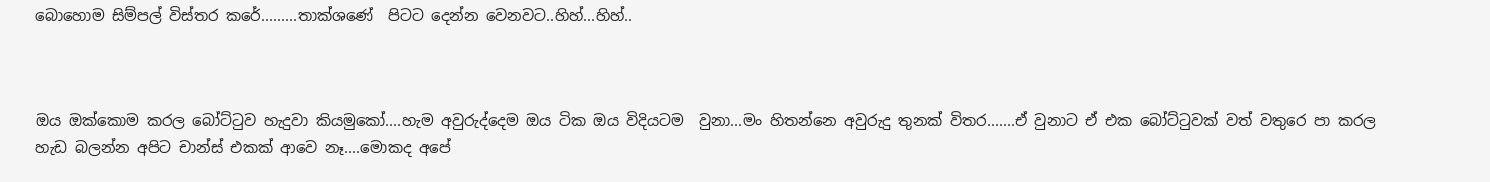බොහොම සිම්පල් විස්තර කරේ.........තාක්ශණේ  පිටට දෙන්න වෙනවට..හිහ්...හිහ්..



ඔය ඔක්කොම කරල බෝට්ටුව හැදුවා කියමුකෝ....හැම අවුරුද්දෙම ඔය ටික ඔය විදියටම  වුනා...මං හිතන්නෙ අවුරුදු තුනක් විතර.......ඒ වුනාට ඒ එක බෝට්ටුවක් වත් වතුරෙ පා කරල හැඩ බලන්න අපිට චාන්ස් එකක් ආවෙ නෑ....මොකද අපේ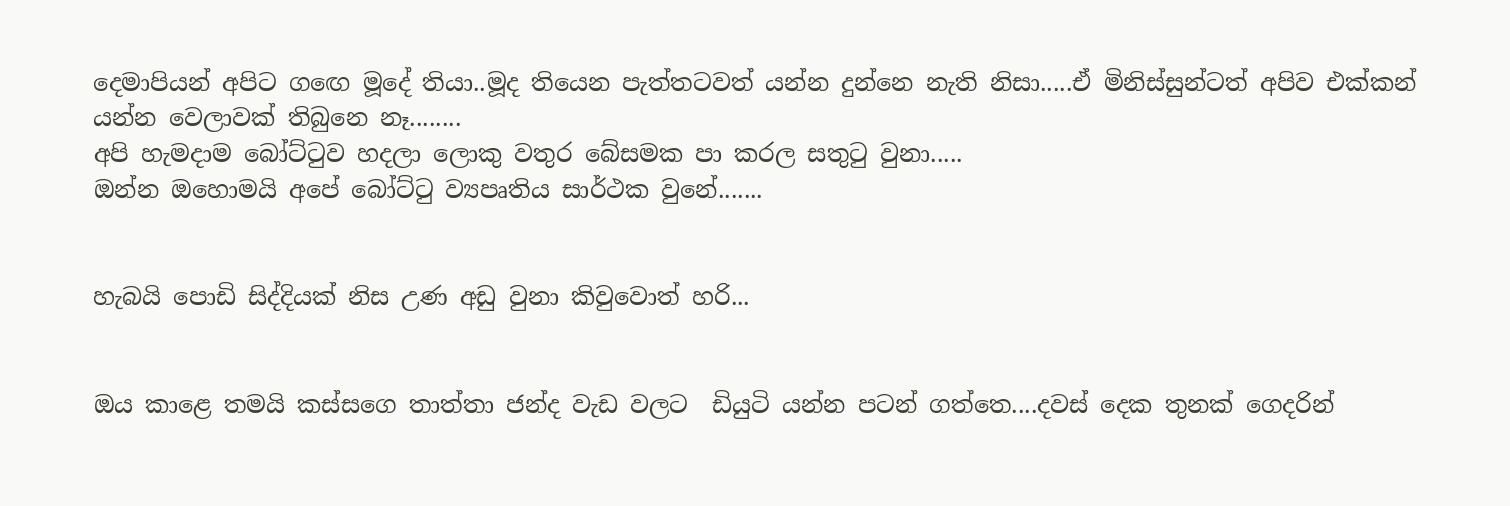දෙමාපියන් අපිට ගඟෙ මූදේ තියා..මූද තියෙන පැත්තටවත් යන්න දුන්නෙ නැති නිසා.....ඒ මිනිස්සුන්ටත් අපිව එක්කන් යන්න වෙලාවක් තිබුනෙ නෑ........
අපි හැමදාම බෝට්ටුව හදලා ලොකු වතුර බේසමක පා කරල සතුටු වුනා.....
ඔන්න ඔහොමයි අපේ බෝට්ටු ව්‍යපෘතිය සාර්ථක වුනේ.......


හැබයි පොඩි සිද්දියක් නිස උණ අඩු වුනා කිවුවොත් හරි...


ඔය කාළෙ තමයි කස්සගෙ තාත්තා ජන්ද වැඩ වලට  ඩියුටි යන්න පටන් ගත්තෙ....දවස් දෙක තුනක් ගෙදරින්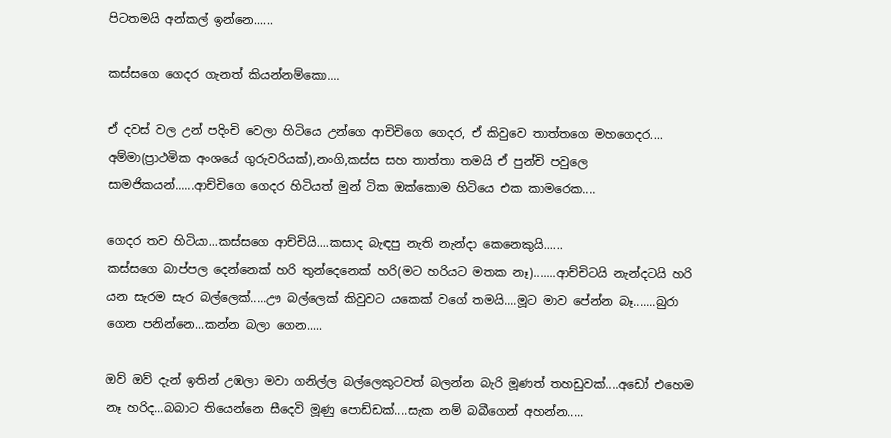පිටතමයි අන්කල් ඉන්නෙ......

කස්සගෙ ගෙදර ගැනත් කියන්නම්කො....

ඒ දවස් වල උන් පදිංචි වෙලා හිටියෙ උන්ගෙ ආචිචිගෙ ගෙදර, ඒ කිවුවෙ තාත්තගෙ මහගෙදර....
අම්මා(ප්‍රාථමික අංශයේ ගුරුවරියක්),නංගි,කස්ස සහ තාත්තා තමයි ඒ පුන්චි පවුලෙ සාමජිකයන්......ආච්චිගෙ ගෙදර හිටියත් මුන් ටික ඔක්කොම හිටියෙ එක කාමරෙක....

ගෙදර තව හිටියා...කස්සගෙ ආච්චියි....කසාද බැඳපු නැති නැන්දා කෙනෙකුයි......
කස්සගෙ බාප්පල දෙන්නෙක් හරි තුන්දෙනෙක් හරි(මට හරියට මතක නෑ).......ආච්චිටයි නැන්දටයි හරි යන සැරම සැර බල්ලෙක්.....ඌ බල්ලෙක් කිවුවට යකෙක් වගේ තමයි....මූට මාව පේන්න බෑ.......බුරා ගෙන පනින්නෙ...කන්න බලා ගෙන.....

ඔව් ඔව් දැන් ඉතින් උඹලා මවා ගනිල්ල බල්ලෙකුටවත් බලන්න බැරි මූණත් තහඩුවක්....අඩෝ එහෙම නෑ හරිද...බබාට තියෙන්නෙ සීදෙවි මූණු පොඩ්ඩක්....සැක නම් බබීගෙන් අහන්න.....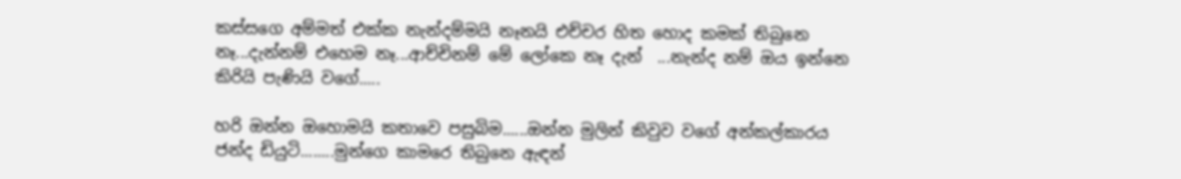කස්සගෙ අම්මත් එක්ක නැන්දම්මයි නෑනයි එච්චර හිත හොද කමක් තිබුනෙ නෑ...දැන්නම් එහෙම නෑ...ආච්චිනම් මේ ලෝකෙ නෑ දැන්  ...නැන්ද නම් ඔය ඉන්නෙ කිරියි පැණියි වගේ.....

හරි ඔන්න ඔහොමයි කතාවෙ පසුබිම......ඔන්න මුලින් කිවුව වගේ අන්කල්කාරය ජන්ද ඩියුටි........මුන්ගෙ කාමරෙ තිබුනෙ ඇඳන්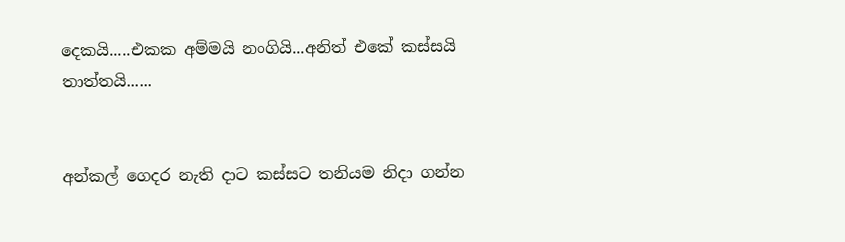දෙකයි.....එකක අම්මයි නංගියි...අනිත් එකේ කස්සයි තාත්තයි......


අන්කල් ගෙදර නැති දාට කස්සට තනියම නිදා ගන්න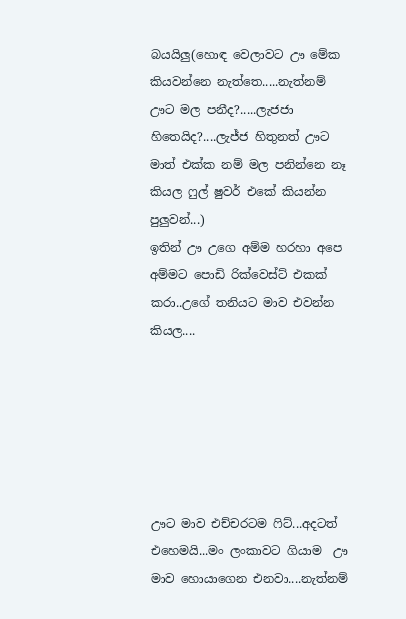බයයිලු(හොඳ වෙලාවට ඌ මේක කියවන්නෙ නැත්තෙ.....නැත්නම් ඌට මල පනීද?.....ලැජජා හිතෙයිද?....ලැජ්ජ හිතුනත් ඌට මාත් එක්ක නම් මල පනින්නෙ නෑ කියල ෆුල් ෂුවර් එකේ කියන්න පුලුවන්...)
ඉතින් ඌ උගෙ අම්ම හරහා අපෙ අම්මට පොඩි රික්වෙස්ට් එකක් කරා..උගේ තනියට මාව එවන්න කියල....






ඌට මාව එච්චරටම ෆිට්...අදටත් එහෙමයි...මං ලංකාවට ගියාම  ඌ මාව හොයාගෙන එනවා....නැත්නම්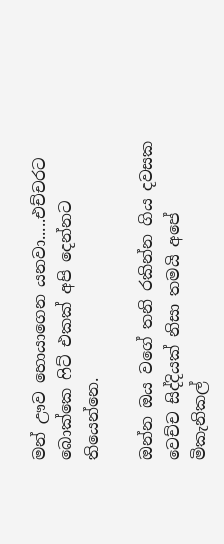මන් ඌව හොයාගෙන යනවා.....එච්චරට බොක්කෙ ෆිට් එකක් අපි දෙන්නට තියෙන්නෙ.

ඔන්න ඔය වගේ තනි රකින්න ගිය දවසක වෙච්ච සිද්දියක් නිසා තමයි අපේ මිකැනිකල්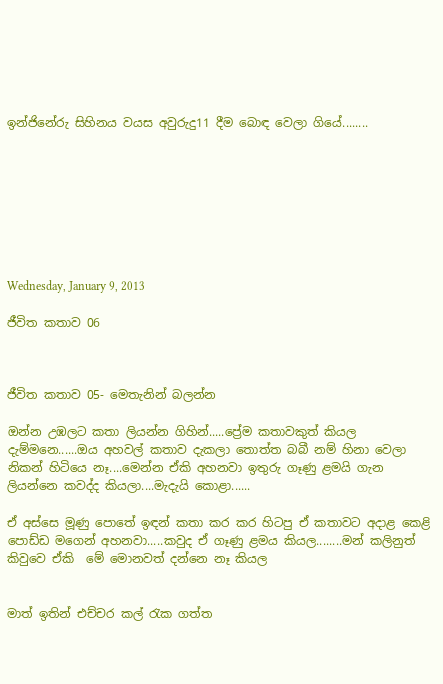ඉන්ජිනේරු සිහිනය වයස අවුරුදු11 දීම බොඳ වෙලා ගියේ........








Wednesday, January 9, 2013

ජීවිත කතාව 06



ජීවිත කතාව 05- මෙතැනින් බලන්න

ඔන්න උඹලට කතා ලියන්න ගිහින්.....ප්‍රේම කතාවකුත් කියල දැම්මනෙ......ඔය අහවල් කතාව දැකලා තොත්ත බබී නම් හිනා වෙලා නිකන් හිටියෙ නෑ....මෙන්න ඒකි අහනවා ඉතුරු ගෑණු ළමයි ගැන ලියන්නෙ කවද්ද කියලා....මැදැයි කොළා......

ඒ අස්සෙ මූණු පොතේ ඉඳන් කතා කර කර හිටපු ඒ කතාවට අදාළ කෙළි පොඩ්ඩ මගෙන් අහනවා.....කවුද ඒ ගෑණු ළමය කියල........මන් කලිනුත් කිවුවෙ ඒකි  මේ මොනවත් දන්නෙ නෑ කියල


මාත් ඉතින් එච්චර කල් රැක ගත්ත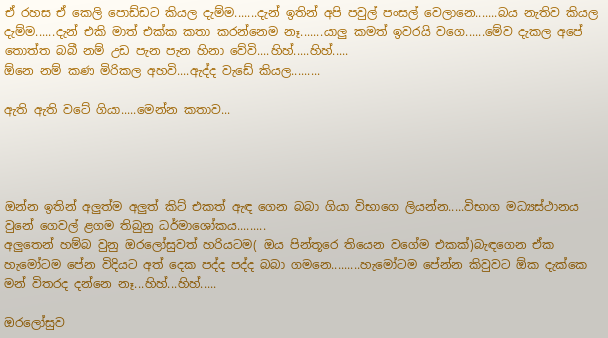ඒ රහස ඒ කෙලි පොඩ්ඩට කියල දැම්ම.......දැන් ඉතින් අපි පවුල් පංසල් වෙලානෙ.......බය නැතිව කියල දැම්ම......දැන් එකි මාත් එක්ක කතා කරන්නෙම නෑ.......යාලු කමත් ඉවරයි වගෙ......මේව දැකල අපේ තොත්ත බබී නම් උඩ පැන පැන හිනා වේවි....හිහ්.....හිහ්.....
ඕනෙ නම් කණ මිරිකල අහවි....ඇද්ද වැඩේ කියල.........

ඇති ඇති වටේ ගියා.....මෙන්න කතාව...




ඔන්න ඉතින් අලුත්ම අලුත් කිට් එකත් ඇඳ ගෙන බබා ගියා විභාගෙ ලියන්න.....විභාග මධ්‍යස්ථානය වුනේ ගෙවල් ළගම තිබුනු ධර්මාශෝකය.........
අලුතෙන් හම්බ වුනු ඔරලෝසුවත් හරියටම( ඔය පින්තූරෙ තියෙන වගේම එකක්)බැඳගෙන ඒක හැමෝටම පේන විදියට අත් දෙක පද්ද පද්ද බබා ගමනෙ.........හැමෝටම පේන්න කිවුවට ඕක දැක්කෙ මන් විතරද දන්නෙ නෑ...හිහ්...හිහ්.....

ඔරලෝසුව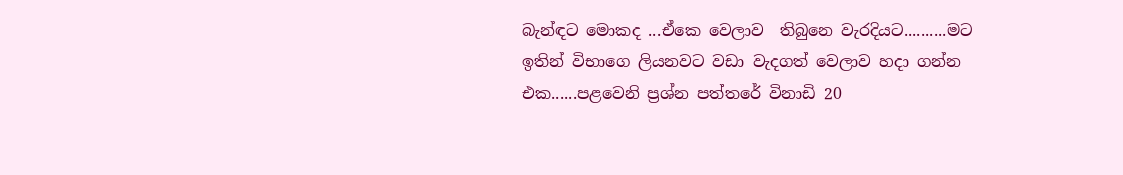බැන්ඳට මොකද ...ඒකෙ වෙලාව  තිබුනෙ වැරදියට..........මට ඉතින් විභාගෙ ලියනවට වඩා වැදගත් වෙලාව හදා ගන්න එක......පළවෙනි ප්‍රශ්න පත්තරේ විනාඩි 20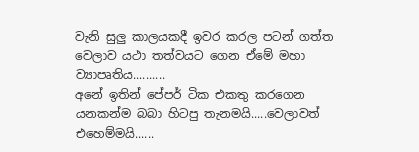වැනි සුලු කාලයකදී ඉවර කරල පටන් ගත්ත වෙලාව යථා තත්වයට ගෙන ඒමේ මහා ව්‍යාපෘතිය..........
අනේ ඉතින් පේපර් ටික එකතු කරගෙන යනකන්ම බබා හිටපු තැනමයි.....වෙලාවත් එහෙම්මයි......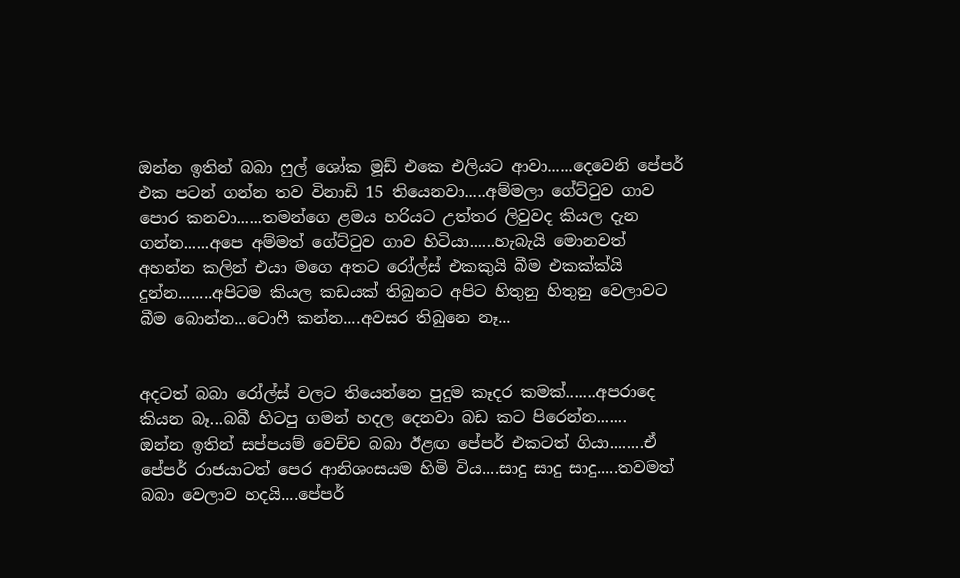ඔන්න ඉතින් බබා ෆුල් ශෝක මූඩ් එකෙ එලියට ආවා......දෙවෙනි පේපර් එක පටන් ගන්න තව විනාඩි 15 තියෙනවා.....අම්මලා ගේට්ටුව ගාව පොර කනවා......තමන්ගෙ ළමය හරියට උත්තර ලිවුවද කියල දැන ගන්න......අපෙ අම්මත් ගේට්ටුව ගාව හිටියා......හැබැයි මොනවත් අහන්න කලින් එයා මගෙ අතට රෝල්ස් එකකුයි බීම එකක්ක්යි දුන්න........අපිටම කියල කඩයක් තිබුනට අපිට හිතුනු හිතුනු වෙලාවට බීම බොන්න...ටොෆී කන්න....අවසර තිබුනෙ නෑ...


අදටත් බබා රෝල්ස් වලට තියෙන්නෙ පුදුම කෑදර කමක්.......අපරාදෙ කියන බෑ...බබී හිටපු ගමන් හදල දෙනවා බඩ කට පිරෙන්න.......
ඔන්න ඉතින් සප්පයම් වෙච්ච බබා ඊළඟ පේපර් එකටත් ගියා........ඒ පේපර් රාජයාටත් පෙර ආනිශංසයම හිමි විය....සාදු සාදු සාදු.....තවමත් බබා වෙලාව හදයි....පේපර්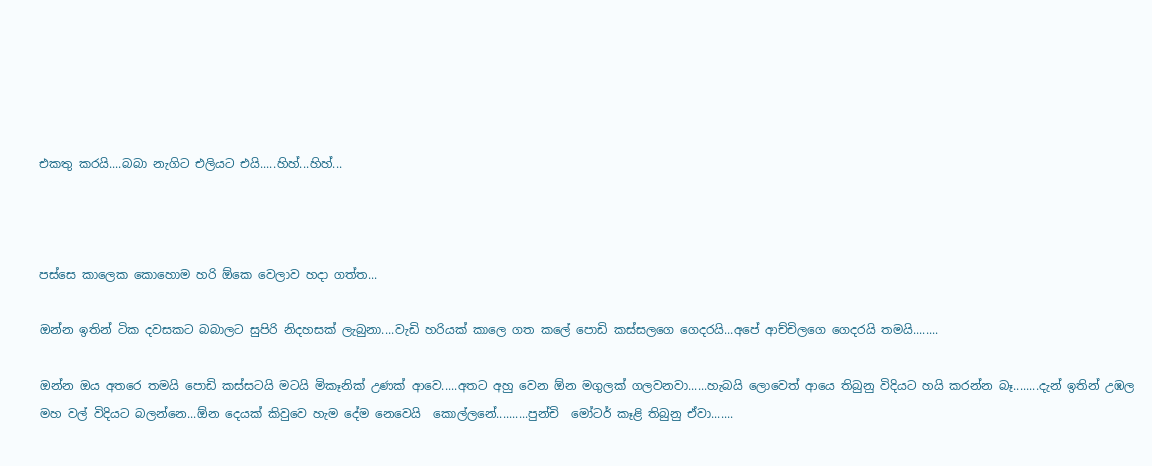එකතු කරයි....බබා නැගිට එලියට එයි.....හිහ්...හිහ්...



පස්සෙ කාලෙක කොහොම හරි ඕකෙ වෙලාව හදා ගත්ත...

ඔන්න ඉතින් ටික දවසකට බබාලට සුපිරි නිදහසක් ලැබුනා....වැඩි හරියක් කාලෙ ගත කලේ පොඩි කස්සලගෙ ගෙදරයි...අපේ ආච්චිලගෙ ගෙදරයි තමයි........

ඔන්න ඔය අතරෙ තමයි පොඩි කස්සටයි මටයි මිකෑනික් උණක් ආවෙ.....අතට අහු වෙන ඕන මගුලක් ගලවනවා......හැබයි ලොවෙත් ආයෙ තිබුනු විදියට හයි කරන්න බෑ........දැන් ඉතින් උඹල මහ වල් විදියට බලන්නෙ...ඕන දෙයක් කිවුවෙ හැම දේම නෙවෙයි  කොල්ලනේ..........පුන්චි  මෝටර් කෑළි තිබුනු ඒවා.......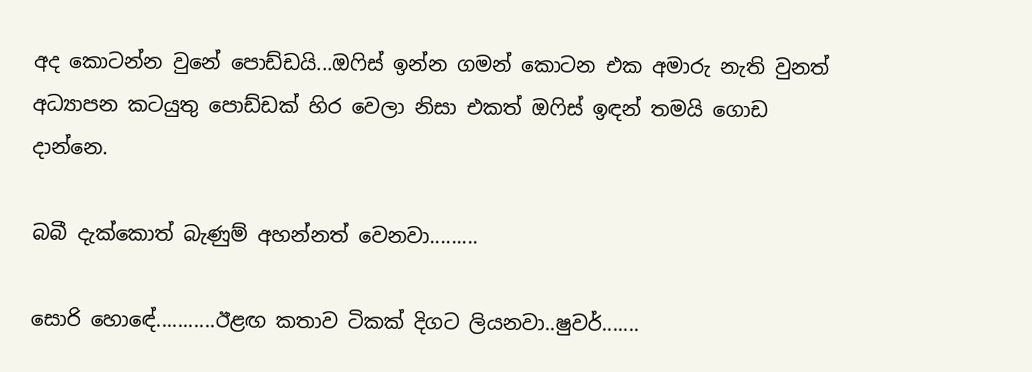අද කොටන්න වුනේ පොඩ්ඩයි...ඔෆිස් ඉන්න ගමන් කොටන එක අමාරු නැති වුනත් අධ්‍යාපන කටයුතු පොඩ්ඩක් හිර වෙලා නිසා එකත් ඔෆිස් ඉඳන් තමයි ගොඩ දාන්නෙ.

බබී දැක්කොත් බැණුම් අහන්නත් වෙනවා.........

සොරි හොඳේ...........ඊළඟ කතාව ටිකක් දිගට ලියනවා..ෂුවර්.......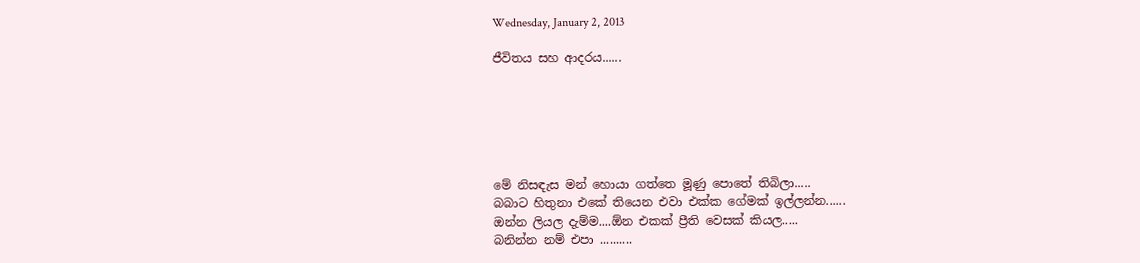Wednesday, January 2, 2013

ජීවිතය සහ ආදරය......






මේ නිසඳැස මන් හොයා ගත්තෙ මූණු පොතේ තිබිලා.....
බබාට හිතුනා එකේ තියෙන එවා එක්ක ගේමක් ඉල්ලන්න......
ඔන්න ලියල දැම්ම....ඕන එකක් ප්‍රීති වෙසක් කියල.....
බනින්න නම් එපා ..........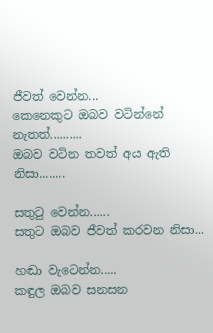ජීවත් වෙන්න...
කෙනෙකුට ඔබව වටින්නේ නැතත්..........
ඔබව වටින තවත් අය ඇති නිසා........

සතුටු වෙන්න......
සතුට ඔබව ජීවත් කරවන නිසා...

හඬා වැටෙන්න.....
කඳුල ඔබව සනසන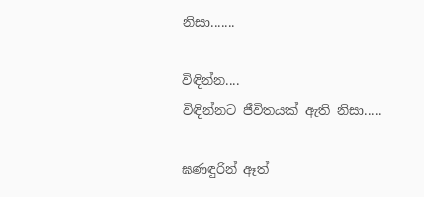නිසා.......

විඳින්න....
විඳින්නට ජීවිතයක් ඇති නිසා.....

ඝණඳුරින් ඈත්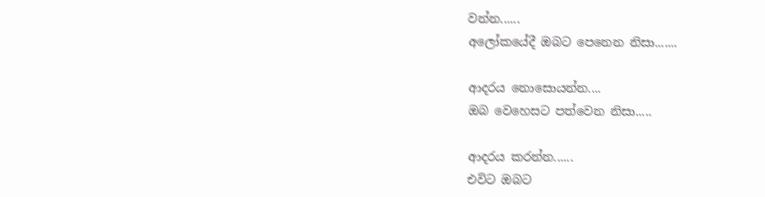වන්න......
අලෝකයේදී ඔබට පෙනෙන නිසා.......

ආදරය නොසොයන්න....
ඔබ වෙහෙසට පත්වෙන නිසා.....

ආදරය කරන්න......
එවිට ඔබට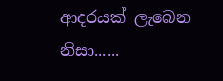ආදරයක් ලැබෙන නිසා......